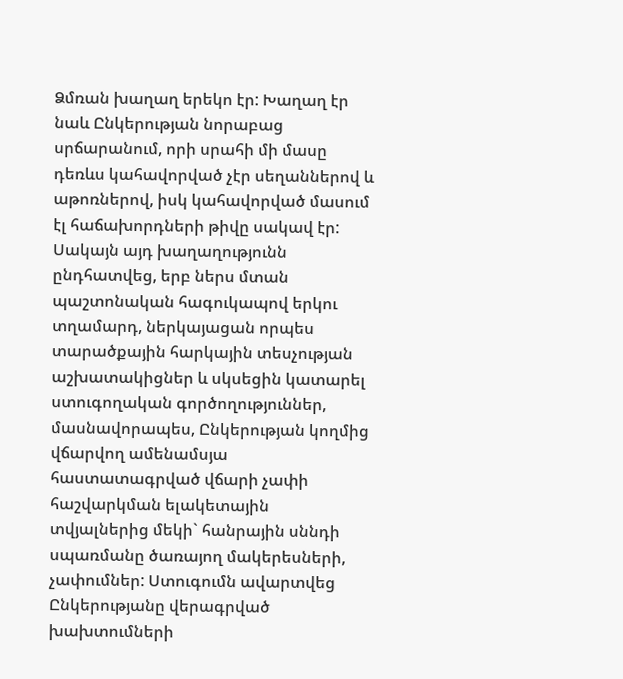Ձմռան խաղաղ երեկո էր: Խաղաղ էր նաև Ընկերության նորաբաց սրճարանում, որի սրահի մի մասը դեռևս կահավորված չէր սեղաններով և աթոռներով, իսկ կահավորված մասում էլ հաճախորդների թիվը սակավ էր: Սակայն այդ խաղաղությունն ընդհատվեց, երբ ներս մտան պաշտոնական հագուկապով երկու տղամարդ, ներկայացան որպես տարածքային հարկային տեսչության աշխատակիցներ և սկսեցին կատարել ստուգողական գործողություններ, մասնավորապես, Ընկերության կողմից վճարվող ամենամսյա հաստատագրված վճարի չափի հաշվարկման ելակետային տվյալներից մեկի` հանրային սննդի սպառմանը ծառայող մակերեսների, չափումներ: Ստուգումն ավարտվեց Ընկերությանը վերագրված խախտումների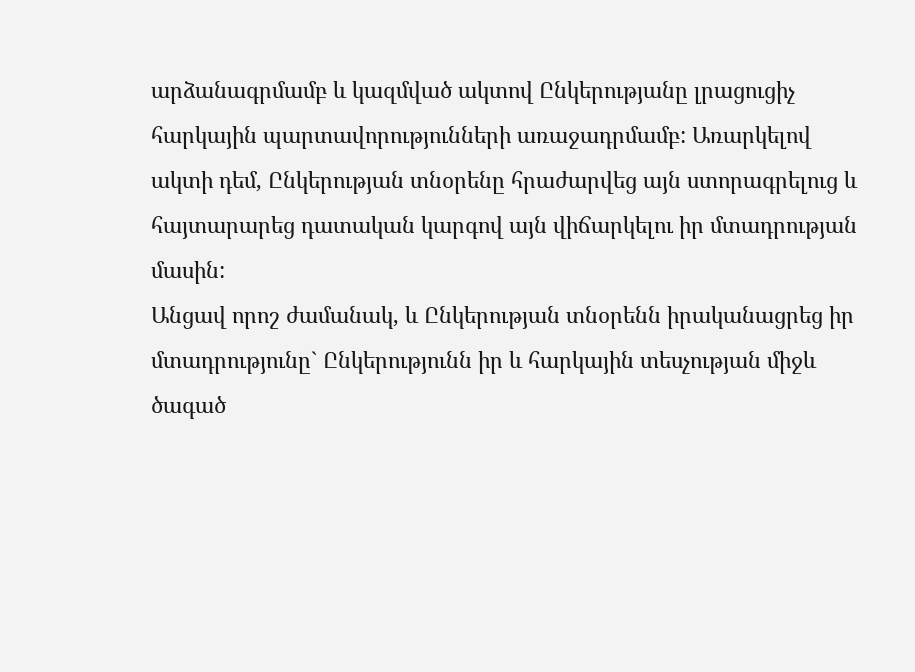արձանագրմամբ և կազմված ակտով Ընկերությանը լրացուցիչ հարկային պարտավորությունների առաջադրմամբ: Առարկելով ակտի դեմ, Ընկերության տնօրենը հրաժարվեց այն ստորագրելուց և հայտարարեց դատական կարգով այն վիճարկելու իր մտադրության մասին:
Անցավ որոշ ժամանակ, և Ընկերության տնօրենն իրականացրեց իր մտադրությունը` Ընկերությունն իր և հարկային տեսչության միջև ծագած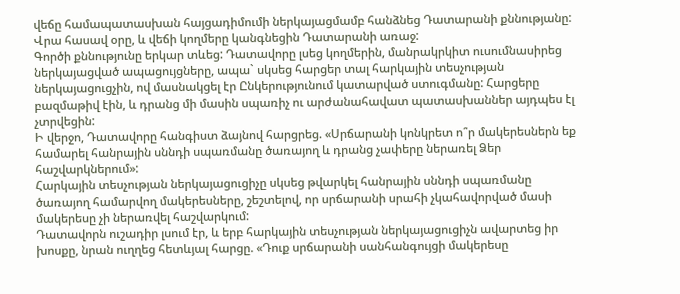վեճը համապատասխան հայցադիմումի ներկայացմամբ հանձնեց Դատարանի քննությանը:
Վրա հասավ օրը, և վեճի կողմերը կանգնեցին Դատարանի առաջ:
Գործի քննությունը երկար տևեց: Դատավորը լսեց կողմերին, մանրակրկիտ ուսումնասիրեց ներկայացված ապացույցները, ապա` սկսեց հարցեր տալ հարկային տեսչության ներկայացուցչին, ով մասնակցել էր Ընկերությունում կատարված ստուգմանը: Հարցերը բազմաթիվ էին, և դրանց մի մասին սպառիչ ու արժանահավատ պատասխաններ այդպես էլ չտրվեցին:
Ի վերջո, Դատավորը հանգիստ ձայնով հարցրեց. «Սրճարանի կոնկրետ ո՞ր մակերեսներն եք համարել հանրային սննդի սպառմանը ծառայող և դրանց չափերը ներառել Ձեր հաշվարկներում»:
Հարկային տեսչության ներկայացուցիչը սկսեց թվարկել հանրային սննդի սպառմանը ծառայող համարվող մակերեսները, շեշտելով, որ սրճարանի սրահի չկահավորված մասի մակերեսը չի ներառվել հաշվարկում:
Դատավորն ուշադիր լսում էր, և երբ հարկային տեսչության ներկայացուցիչն ավարտեց իր խոսքը, նրան ուղղեց հետևյալ հարցը. «Դուք սրճարանի սանհանգույցի մակերեսը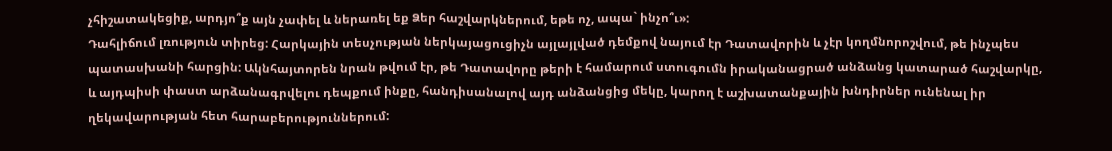չհիշատակեցիք, արդյո՞ք այն չափել և ներառել եք Ձեր հաշվարկներում, եթե ոչ, ապա` ինչո՞ւ»:
Դահլիճում լռություն տիրեց: Հարկային տեսչության ներկայացուցիչն այլայլված դեմքով նայում էր Դատավորին և չէր կողմնորոշվում, թե ինչպես պատասխանի հարցին: Ակնհայտորեն նրան թվում էր, թե Դատավորը թերի է համարում ստուգումն իրականացրած անձանց կատարած հաշվարկը, և այդպիսի փաստ արձանագրվելու դեպքում ինքը, հանդիսանալով այդ անձանցից մեկը, կարող է աշխատանքային խնդիրներ ունենալ իր ղեկավարության հետ հարաբերություններում: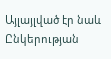Այլայլված էր նաև Ընկերության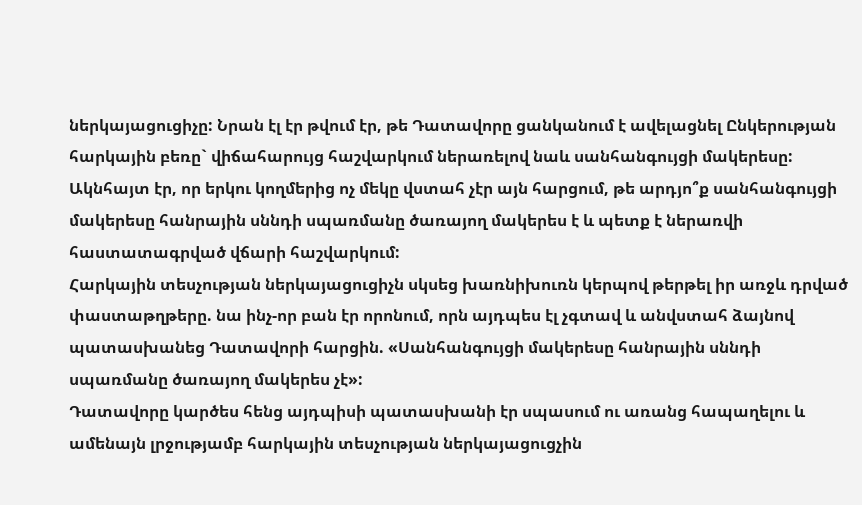ներկայացուցիչը: Նրան էլ էր թվում էր, թե Դատավորը ցանկանում է ավելացնել Ընկերության հարկային բեռը` վիճահարույց հաշվարկում ներառելով նաև սանհանգույցի մակերեսը:
Ակնհայտ էր, որ երկու կողմերից ոչ մեկը վստահ չէր այն հարցում, թե արդյո՞ք սանհանգույցի մակերեսը հանրային սննդի սպառմանը ծառայող մակերես է և պետք է ներառվի հաստատագրված վճարի հաշվարկում:
Հարկային տեսչության ներկայացուցիչն սկսեց խառնիխուռն կերպով թերթել իր առջև դրված փաստաթղթերը. նա ինչ-որ բան էր որոնում, որն այդպես էլ չգտավ և անվստահ ձայնով պատասխանեց Դատավորի հարցին. «Սանհանգույցի մակերեսը հանրային սննդի սպառմանը ծառայող մակերես չէ»:
Դատավորը կարծես հենց այդպիսի պատասխանի էր սպասում ու առանց հապաղելու և ամենայն լրջությամբ հարկային տեսչության ներկայացուցչին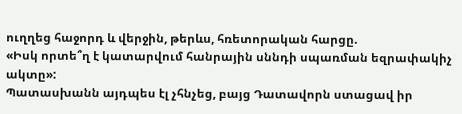ուղղեց հաջորդ և վերջին, թերևս, հռետորական հարցը.
«Իսկ որտե՞ղ է կատարվում հանրային սննդի սպառման եզրափակիչ ակտը»:
Պատասխանն այդպես էլ չհնչեց, բայց Դատավորն ստացավ իր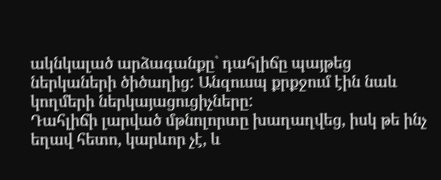ակնկալած արձագանքը` դահլիճը պայթեց ներկաների ծիծաղից: Անզուսպ քրքջում էին նաև կողմերի ներկայացուցիչները:
Դահլիճի լարված մթնոլորտը խաղաղվեց, իսկ թե ինչ եղավ հետո, կարևոր չէ, և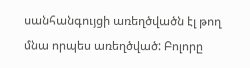սանհանգույցի առեղծվածն էլ թող մնա որպես առեղծված: Բոլորը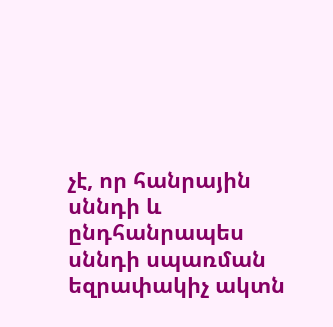չէ, որ հանրային սննդի և ընդհանրապես սննդի սպառման եզրափակիչ ակտն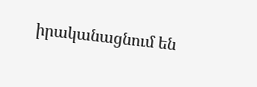իրականացնում են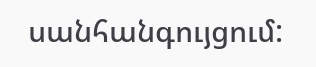սանհանգույցում: